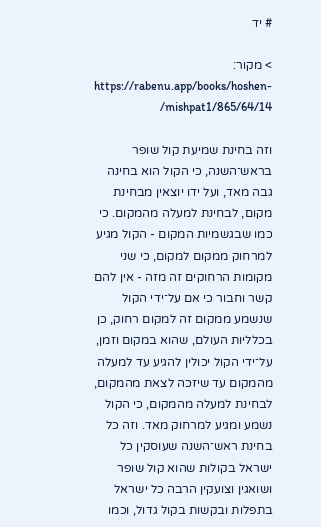# יד

> מקור: https://rabenu.app/books/hoshen-mishpat1/865/64/14/

וזה בחינת שמיעת קול שופר בראש־השנה, כי הקול הוא בחינה גבה מאד, ועל ידו יוצאין מבחינת מקום, לבחינת למעלה מהמקום. כי כמו שבגשמיות המקום - הקול מגיע למרחוק ממקום למקום, כי שני מקומות הרחוקים זה מזה - אין להם קשר וחבור כי אם על־ידי הקול שנשמע ממקום זה למקום רחוק, כן בכלליות העולם, שהוא במקום וזמן, על־ידי הקול יכולין להגיע עד למעלה מהמקום עד שיזכה לצאת מהמקום, לבחינת למעלה מהמקום, כי הקול נשמע ומגיע למרחוק מאד. וזה כל בחינת ראש־השנה שעוסקין כל ישראל בקולות שהוא קול שופר ושואגין וצועקין הרבה כל ישראל בתפלות ובקשות בקול גדול, וכמו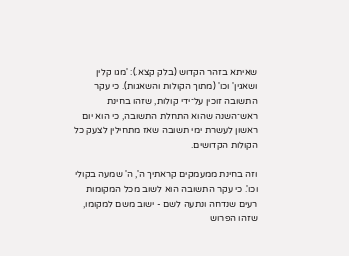שאיתא בזהר הקדוש (בלק קצא.): 'מגו קלין ושאגין' וכו' (מתוך הקולות והשאגות). כי עקר התשובה זוכין על־ידי קולות, שזהו בחינת ראש־השנה שהוא התחלת התשובה, כי הוא יום ראשון לעשרת ימי תשובה שאז מתחילין לצעק כל הקולות הקדושים.

וזה בחינת ממעמקים קראתיך ה', ה' שמעה בקולי וכו'. כי עקר התשובה הוא לשוב מכל המקומות רעים שנדחה ונתעה לשם - ישוב משם למקומו, שזהו הפרוש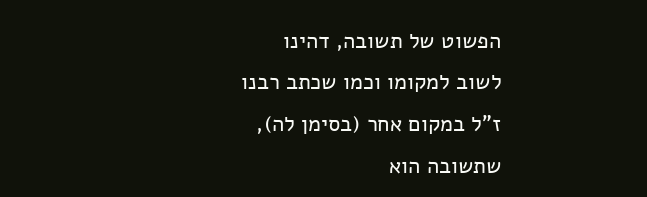הפשוט של תשובה, דהינו לשוב למקומו וכמו שכתב רבנו ז"ל במקום אחר (בסימן לה), שתשובה הוא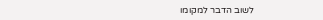לשוב הדבר למקומו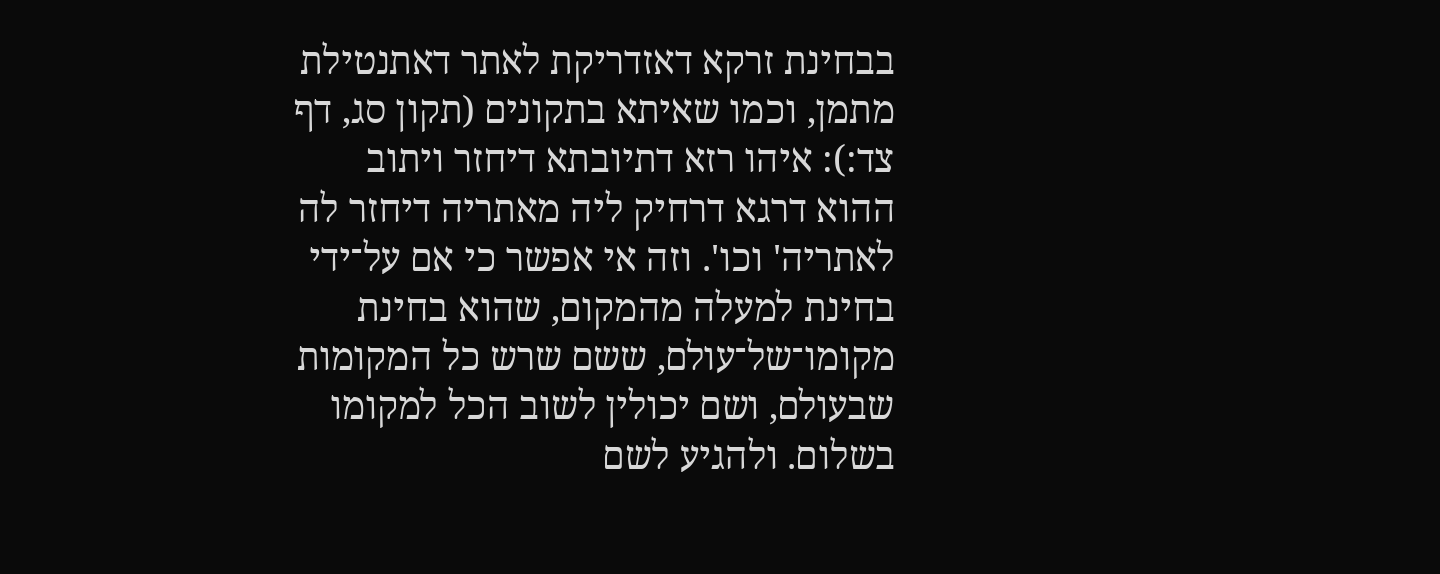בבחינת זרקא דאזדריקת לאתר דאתנטילת מתמן, וכמו שאיתא בתקונים (תקון סג, דף צד:): איהו רזא דתיובתא דיחזר ויתוב ההוא דרגא דרחיק ליה מאתריה דיחזר לה לאתריה' וכו'. וזה אי אפשר כי אם על־ידי בחינת למעלה מהמקום, שהוא בחינת מקומו־של־עולם, ששם שרש כל המקומות שבעולם, ושם יכולין לשוב הכל למקומו בשלום. ולהגיע לשם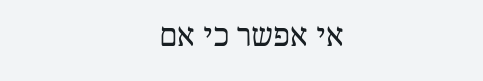אי אפשר כי אם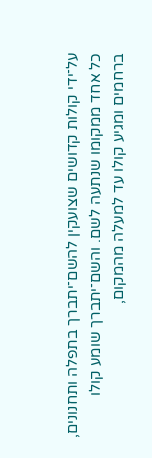על־ידי קולות קדושים שצועקין להשם־יתברך בתפלה ותחנונים, כל אחד ממקומו שנתעה לשם. והשם־יתברך שומע קולו ברחמים ומגיע קולו עד למעלה מהמקום,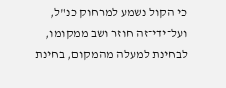כי הקול נשמע למרחוק כנ"ל, ועל־ידי־זה חוזר ושב ממקומו, לבחינת למעלה מהמקום, בחינת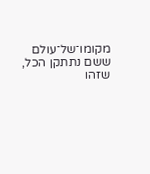מקומו־של־עולם ששם נתתקן הכל, שזהו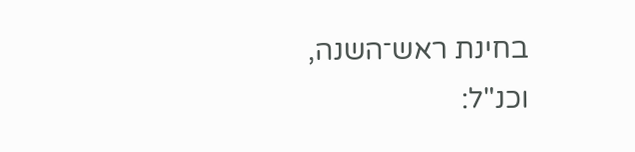בחינת ראש־השנה, וכנ"ל: